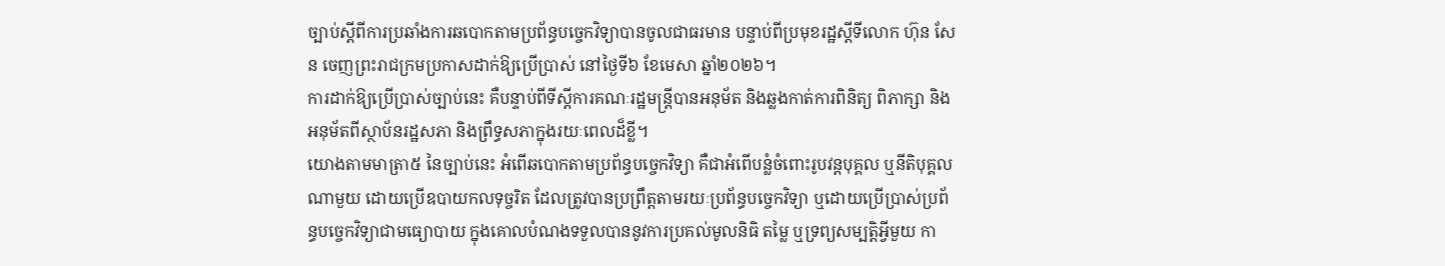ច្បាប់ស្តីពីការប្រឆាំងការឆបោកតាមប្រព័ន្ធបច្ចេកវិទ្យាបានចូលជាធរមាន បន្ទាប់ពីប្រមុខរដ្ឋស្តីទីលោក ហ៊ុន សែន ចេញព្រះរាជក្រមប្រកាសដាក់ឱ្យប្រើប្រាស់ នៅថ្ងៃទី៦ ខែមេសា ឆ្នាំ២០២៦។
ការដាក់ឱ្យប្រើប្រាស់ច្បាប់នេះ គឺបន្ទាប់ពីទីស្តីការគណៈរដ្ឋមន្រ្តីបានអនុម័ត និងឆ្លងកាត់ការពិនិត្យ ពិភាក្សា និងអនុម័តពីស្ថាប័នរដ្ឋសភា និងព្រឹទ្ធសភាក្នុងរយៈពេលដ៏ខ្លី។
យោងតាមមាត្រា៥ នៃច្បាប់នេះ អំពើឆបោកតាមប្រព័ន្ធបច្ចេកវិទ្យា គឺជាអំពើបន្លំចំពោះរូបវន្តបុគ្គល ឬនីតិបុគ្គលណាមួយ ដោយប្រើឧបាយកលទុច្ចរិត ដែលត្រូវបានប្រព្រឹត្តតាមរយៈប្រព័ន្ធបច្ចេកវិទ្យា ឬដោយប្រើប្រាស់ប្រព័ន្ធបច្ចេកវិទ្យាជាមធ្យោបាយ ក្នុងគោលបំណងទទួលបាននូវការប្រគល់មូលនិធិ តម្លៃ ឬទ្រព្យសម្បត្តិអ្វីមួយ កា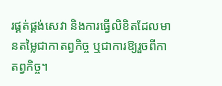រផ្គត់ផ្គង់សេវា និងការធ្វើលិខិតដែលមានតម្លៃជាកាតព្វកិច្ច ឬជាការឱ្យរួចពីកាតព្វកិច្ច។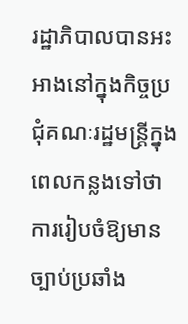រដ្ឋាភិបាលបានអះអាងនៅក្នុងកិច្ចប្រជុំគណៈរដ្ឋមន្រ្តីក្នុងពេលកន្លងទៅថា ការរៀបចំឱ្យមានច្បាប់ប្រឆាំង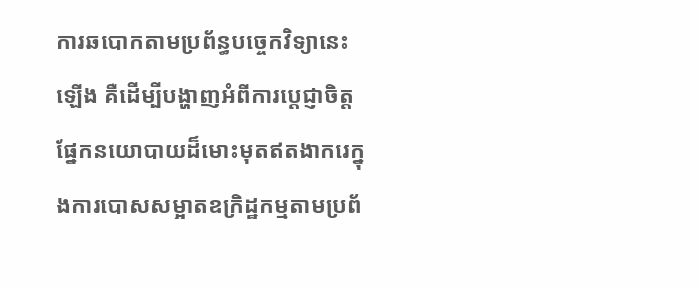ការឆបោកតាមប្រព័ន្ធបច្ចេកវិទ្យានេះឡើង គឺដើម្បីបង្ហាញអំពីការប្តេជ្ញាចិត្តផ្នែកនយោបាយដ៏មោះមុតឥតងាករេក្នុងការបោសសម្អាតឧក្រិដ្ឋកម្មតាមប្រព័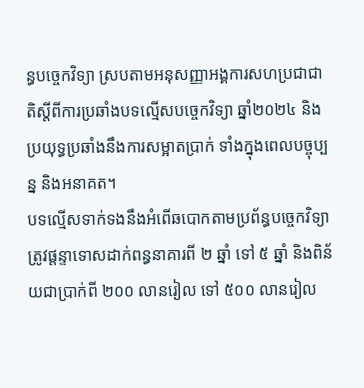ន្ធបច្ចេកវិទ្យា ស្របតាមអនុសញ្ញាអង្គការសហប្រជាជាតិស្តីពីការប្រឆាំងបទល្មើសបច្ចេកវិទ្យា ឆ្នាំ២០២៤ និងប្រយុទ្ធប្រឆាំងនឹងការសម្អាតប្រាក់ ទាំងក្នុងពេលបច្ចុប្បន្ន និងអនាគត។
បទល្មើសទាក់ទងនឹងអំពើឆបោកតាមប្រព័ន្ធបច្ចេកវិទ្យា ត្រូវផ្តន្ទាទោសដាក់ពន្ធនាគារពី ២ ឆ្នាំ ទៅ ៥ ឆ្នាំ និងពិន័យជាប្រាក់ពី ២០០ លានរៀល ទៅ ៥០០ លានរៀល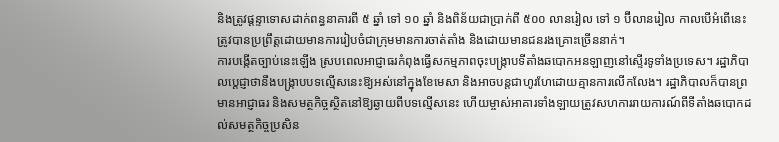និងត្រូវផ្តន្ទាទោសដាក់ពន្ធនាគារពី ៥ ឆ្នាំ ទៅ ១០ ឆ្នាំ និងពិន័យជាប្រាក់ពី ៥០០ លានរៀល ទៅ ១ ប៊ីលានរៀល កាលបើអំពើនេះត្រូវបានប្រព្រឹត្តដោយមានការរៀបចំជាក្រុមមានការចាត់តាំង និងដោយមានជនរងគ្រោះច្រើននាក់។
ការបង្កើតច្បាប់នេះឡើង ស្របពេលអាជ្ញាធរកំពុងធ្វើសកម្មភាពចុះបង្រ្កាបទីតាំងឆបោកអនឡាញនៅស្ទើរទូទាំងប្រទេស។ រដ្ឋាភិបាលប្តេជ្ញាថានឹងបង្រ្កាបបទល្មើសនេះឱ្យអស់នៅក្នុងខែមេសា និងអាចបន្តជាហូរហែដោយគ្មានការលើកលែង។ រដ្ឋាភិបាលក៏បានព្រមានអាជ្ញាធរ និងសមត្ថកិច្ចស្ថិតនៅឱ្យឆ្ងាយពីបទល្មើសនេះ ហើយម្ចាស់អាគារទាំងឡាយត្រូវសហការរាយការណ៍ពីទីតាំងឆបោកដល់សមត្ថកិច្ចប្រសិន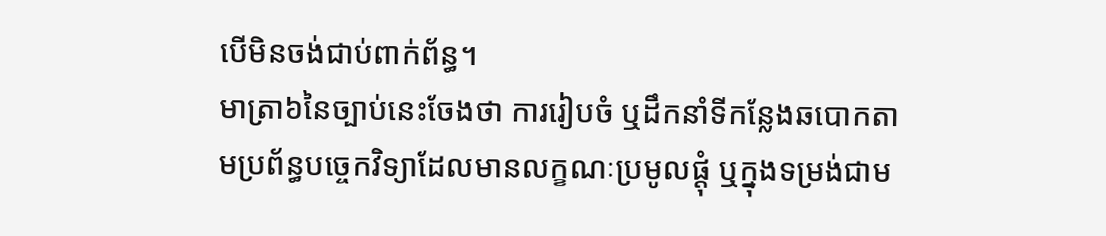បើមិនចង់ជាប់ពាក់ព័ន្ធ។
មាត្រា៦នៃច្បាប់នេះចែងថា ការរៀបចំ ឬដឹកនាំទីកន្លែងឆបោកតាមប្រព័ន្ធបច្ចេកវិទ្យាដែលមានលក្ខណៈប្រមូលផ្តុំ ឬក្នុងទម្រង់ជាម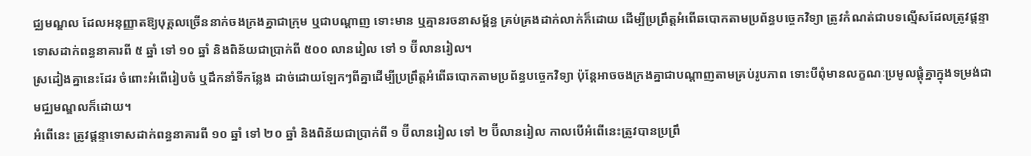ជ្ឈមណ្ឌល ដែលអនុញ្ញាតឱ្យបុគ្គលច្រើននាក់ចងក្រងគ្នាជាក្រុម ឬជាបណ្តាញ ទោះមាន ឬគ្មានរចនាសម្ព័ន្ធ គ្រប់គ្រងដាក់លាក់ក៏ដោយ ដើម្បីប្រព្រឹត្តអំពើឆបោកតាមប្រព័ន្ធបច្ចេកវិទ្យា ត្រូវកំណត់ជាបទល្មើសដែលត្រូវផ្តន្ទាទោសដាក់ពន្ធនាគារពី ៥ ឆ្នាំ ទៅ ១០ ឆ្នាំ និងពិន័យជាប្រាក់ពី ៥០០ លានរៀល ទៅ ១ ប៊ីលានរៀល។
ស្រដៀងគ្នានេះដែរ ចំពោះអំពើរៀបចំ ឬដឹកនាំទីកន្លែង ដាច់ដោយឡែកៗពីគ្នាដើម្បីប្រព្រឹត្តអំពើឆបោកតាមប្រព័ន្ធបច្ចេកវិទ្យា ប៉ុន្តែអាចចងក្រងគ្នាជាបណ្តាញតាមគ្រប់រូបភាព ទោះបីពុំមានលក្ខណៈប្រមូលផ្តុំគ្នាក្នុងទម្រង់ជាមជ្ឈមណ្ឌលក៏ដោយ។
អំពើនេះ ត្រូវផ្តន្ទាទោសដាក់ពន្ធនាគារពី ១០ ឆ្នាំ ទៅ ២០ ឆ្នាំ និងពិន័យជាប្រាក់ពី ១ ប៊ីលានរៀល ទៅ ២ ប៊ីលានរៀល កាលបើអំពើនេះត្រូវបានប្រព្រឹ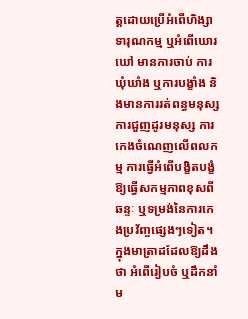ត្តដោយប្រើអំពើហិង្សា ទារុណកម្ម ឬអំពើឃោរឃៅ មានការចាប់ ការឃុំឃាំង ឬការបង្ខាំង និងមានការរត់ពន្ធមនុស្ស ការជួញដូរមនុស្ស ការកេងចំណេញលើពលកម្ម ការធ្វើអំពើបង្ខិតបង្ខំ ឱ្យធ្វើសកម្មភាពខុសពីឆន្ទៈ ឬទម្រង់នៃការកេងប្រវ័ញ្ចផ្សេងៗទៀត។
ក្នុងមាត្រាដដែលឱ្យដឹងថា អំពើរៀបចំ ឬដឹកនាំម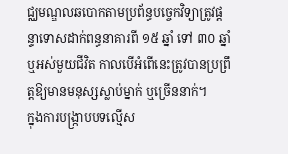ជ្ឈមណ្ឌលឆបោកតាមប្រព័ន្ធបច្ចេកវិទ្យាត្រូវផ្តន្ទាទោសដាក់ពន្ធនាគារពី ១៥ ឆ្នាំ ទៅ ៣០ ឆ្នាំ ឬអស់មួយជីវិត កាលបើអំពើនេះត្រូវបានប្រព្រឹត្តឱ្យមានមនុស្សស្លាប់ម្នាក់ ឬច្រើននាក់។
ក្នុងការបង្រ្កាបបទល្មើស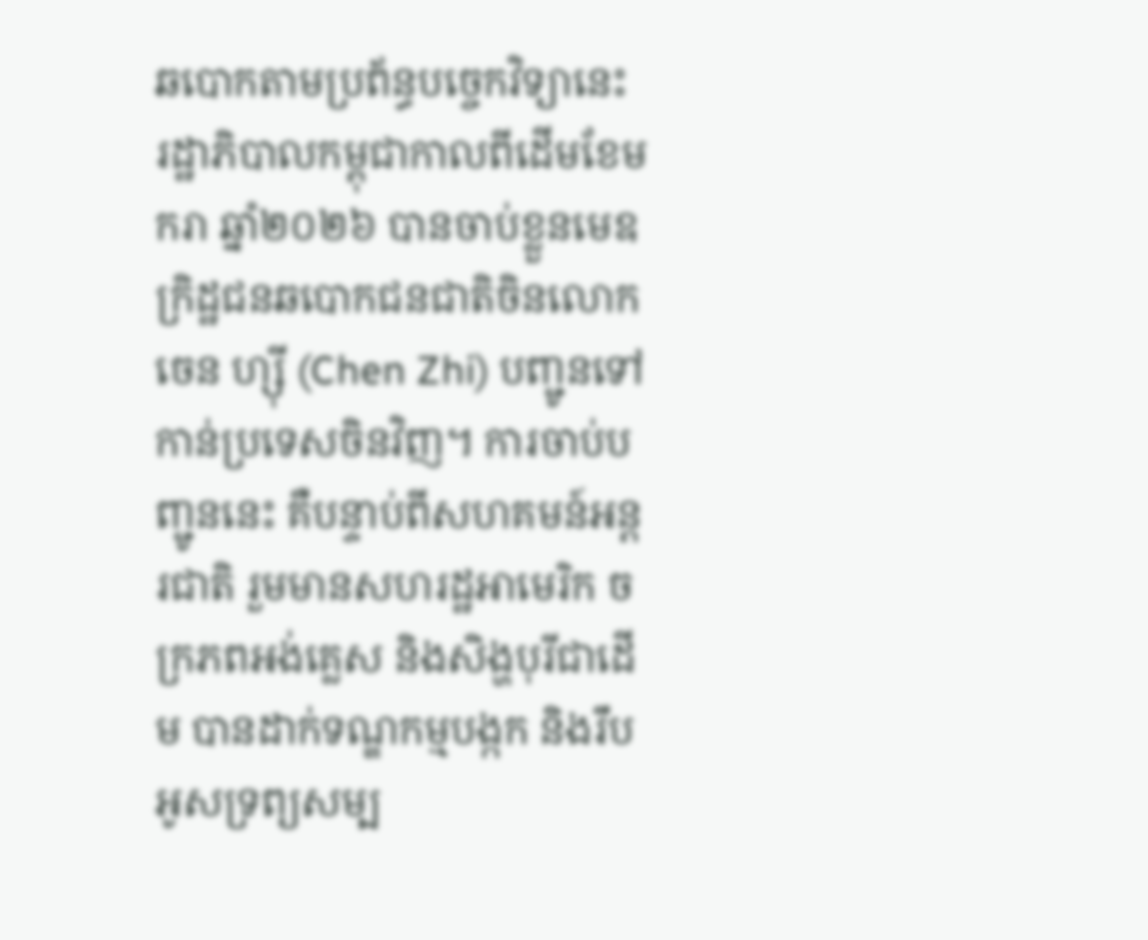ឆបោកតាមប្រព័ន្ធបច្ចេកវិទ្យានេះ រដ្ឋាភិបាលកម្ពុជាកាលពីដើមខែមករា ឆ្នាំ២០២៦ បានចាប់ខ្លួនមេឧក្រិដ្ឋជនឆបោកជនជាតិចិនលោក ចេន ហ្ស៊ី (Chen Zhi) បញ្ជូនទៅកាន់ប្រទេសចិនវិញ។ ការចាប់បញ្ជូននេះ គឺបន្ទាប់ពីសហគមន៍អន្តរជាតិ រួមមានសហរដ្ឋអាមេរិក ចក្រភពអង់គ្លេស និងសិង្ហបុរីជាដើម បានដាក់ទណ្ឌកម្មបង្កក និងរឹបអូសទ្រព្យសម្ប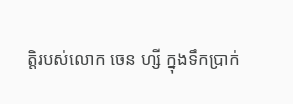ត្តិរបស់លោក ចេន ហ្សី ក្នុងទឹកប្រាក់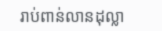រាប់ពាន់លានដុល្លា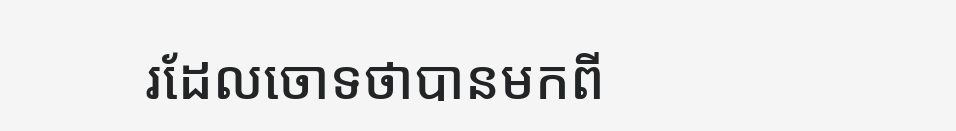រដែលចោទថាបានមកពី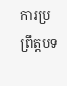ការប្រព្រឹត្តបទ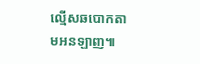ល្មើសឆបោកតាមអនឡាញ៕